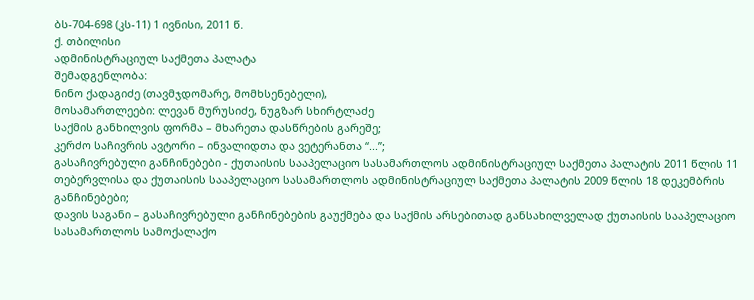ბს-704-698 (კს-11) 1 ივნისი, 2011 წ.
ქ. თბილისი
ადმინისტრაციულ საქმეთა პალატა
შემადგენლობა:
ნინო ქადაგიძე (თავმჯდომარე, მომხსენებელი),
მოსამართლეები: ლევან მურუსიძე, ნუგზარ სხირტლაძე
საქმის განხილვის ფორმა – მხარეთა დასწრების გარეშე;
კერძო საჩივრის ავტორი – ინვალიდთა და ვეტერანთა “...”;
გასაჩივრებული განჩინებები - ქუთაისის სააპელაციო სასამართლოს ადმინისტრაციულ საქმეთა პალატის 2011 წლის 11 თებერვლისა და ქუთაისის სააპელაციო სასამართლოს ადმინისტრაციულ საქმეთა პალატის 2009 წლის 18 დეკემბრის განჩინებები;
დავის საგანი – გასაჩივრებული განჩინებების გაუქმება და საქმის არსებითად განსახილველად ქუთაისის სააპელაციო სასამართლოს სამოქალაქო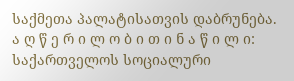საქმეთა პალატისათვის დაბრუნება.
ა ღ წ ე რ ი ლ ო ბ ი თ ი ნ ა წ ი ლ ი:
საქართველოს სოციალური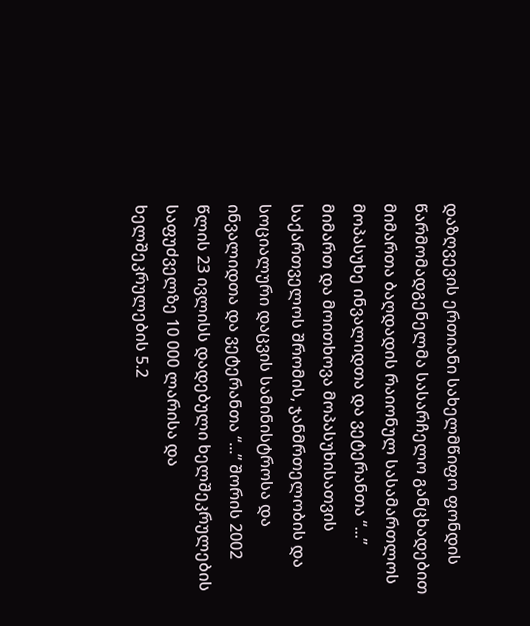დაზღვევის ერთიანი სახელმწიფო ფონდის წარმომადგენელმა სასარჩელო განცხადებით მიმართა ბაღდადის რაიონულ სასამართლოს მოპასუხე ინვალიდთა და ვეტერანთა “...” მიმართ და მოითხოვა მოპასუხისათვის საქართველოს შრომის, ჯანმრთელობის და სოციალური დაცვის სამინისტროსა და ინვალიდთა და ვეტერანთა “...” შორის 2002 წლის 23 ივლისს დადებული ხელშეკრულების საფუძველზე 10 000 ლარისა და ხელშეკრულების 5.2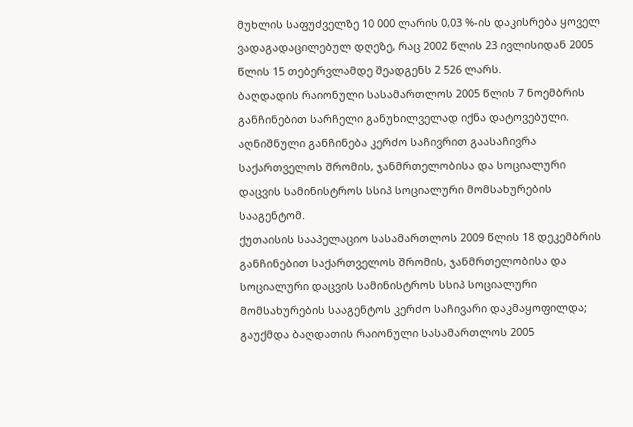მუხლის საფუძველზე 10 000 ლარის 0,03 %-ის დაკისრება ყოველ ვადაგადაცილებულ დღეზე, რაც 2002 წლის 23 ივლისიდან 2005 წლის 15 თებერვლამდე შეადგენს 2 526 ლარს.
ბაღდადის რაიონული სასამართლოს 2005 წლის 7 ნოემბრის განჩინებით სარჩელი განუხილველად იქნა დატოვებული.
აღნიშნული განჩინება კერძო საჩივრით გაასაჩივრა საქართველოს შრომის, ჯანმრთელობისა და სოციალური დაცვის სამინისტროს სსიპ სოციალური მომსახურების სააგენტომ.
ქუთაისის სააპელაციო სასამართლოს 2009 წლის 18 დეკემბრის განჩინებით საქართველოს შრომის, ჯანმრთელობისა და სოციალური დაცვის სამინისტროს სსიპ სოციალური მომსახურების სააგენტოს კერძო საჩივარი დაკმაყოფილდა; გაუქმდა ბაღდათის რაიონული სასამართლოს 2005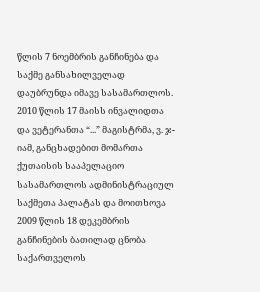წლის 7 ნოემბრის განჩინება და საქმე განსახილველად დაუბრუნდა იმავე სასამართლოს.
2010 წლის 17 მაისს ინვალიდთა და ვეტერანთა “...” მაგისტრმა, ვ. ჯ-იამ, განცხადებით მომართა ქუთაისის სააპელაციო სასამართლოს ადმინისტრაციულ საქმეთა პალატას და მოითხოვა 2009 წლის 18 დეკემბრის განჩინების ბათილად ცნობა საქართველოს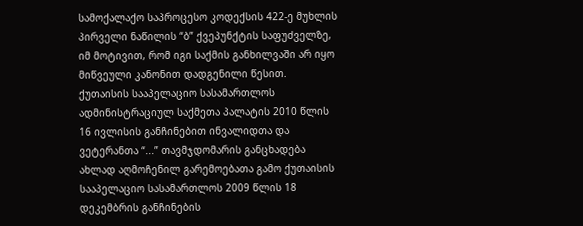სამოქალაქო საპროცესო კოდექსის 422-ე მუხლის პირველი ნაწილის “ბ” ქვეპუნქტის საფუძველზე, იმ მოტივით, რომ იგი საქმის განხილვაში არ იყო მიწვეული კანონით დადგენილი წესით.
ქუთაისის სააპელაციო სასამართლოს ადმინისტრაციულ საქმეთა პალატის 2010 წლის 16 ივლისის განჩინებით ინვალიდთა და ვეტერანთა “...” თავმჯდომარის განცხადება ახლად აღმოჩენილ გარემოებათა გამო ქუთაისის სააპელაციო სასამართლოს 2009 წლის 18 დეკემბრის განჩინების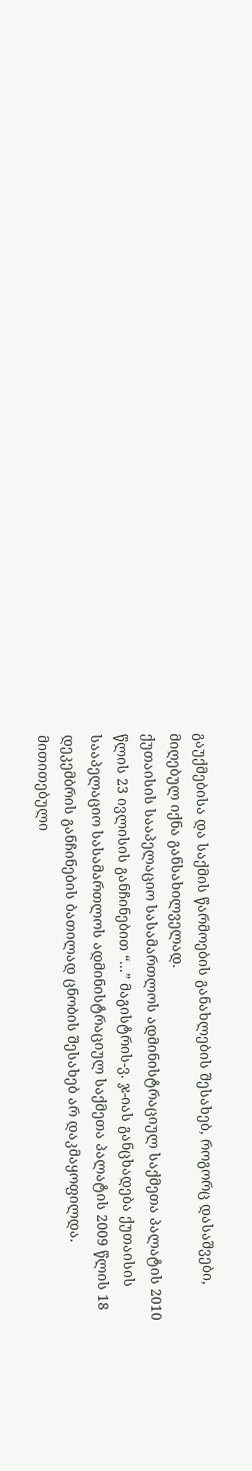გაუქმებისა და საქმის წარმოების განახლების შესახებ, როგორც დასაშვები, მიღებულ იქნა განსახილველად.
ქუთაისის სააპელაციო სასამართლოს ადმინისტრაციულ საქმეთა პალატის 2010 წლის 23 ივლისის განჩინებით “...” მაგისტრის-ვ. ჯ-იას განცხადება ქუთაისის სააპელაციო სასამართლოს ადმინისტრაციულ საქმეთა პალატის 2009 წლის 18 დეკემბრის განჩინების ბათილად ცნობის შესახებ არ დაკმაყოფილდა.
მითითებული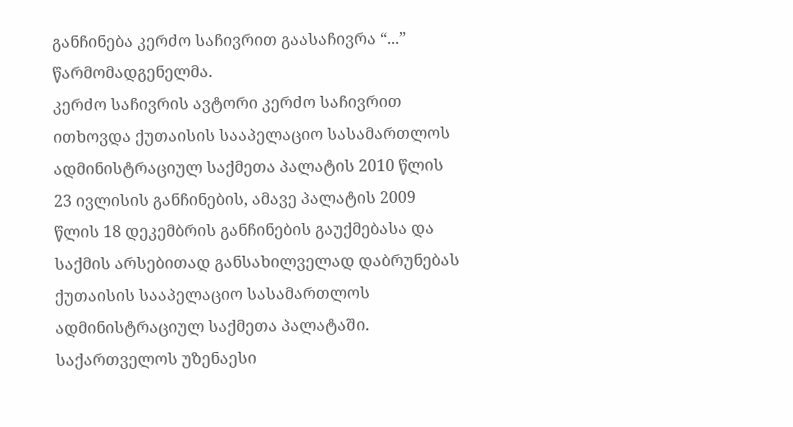განჩინება კერძო საჩივრით გაასაჩივრა “...” წარმომადგენელმა.
კერძო საჩივრის ავტორი კერძო საჩივრით ითხოვდა ქუთაისის სააპელაციო სასამართლოს ადმინისტრაციულ საქმეთა პალატის 2010 წლის 23 ივლისის განჩინების, ამავე პალატის 2009 წლის 18 დეკემბრის განჩინების გაუქმებასა და საქმის არსებითად განსახილველად დაბრუნებას ქუთაისის სააპელაციო სასამართლოს ადმინისტრაციულ საქმეთა პალატაში.
საქართველოს უზენაესი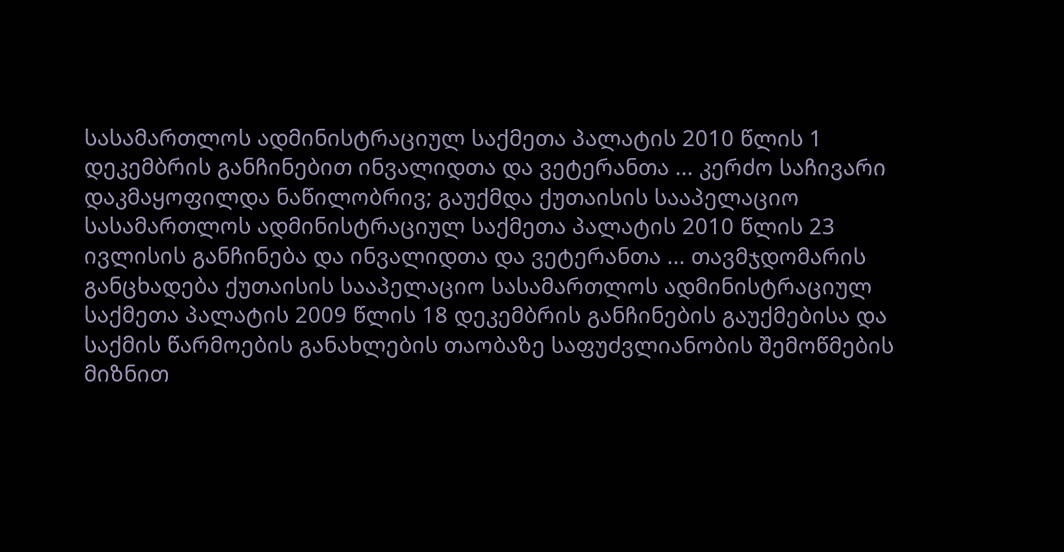სასამართლოს ადმინისტრაციულ საქმეთა პალატის 2010 წლის 1 დეკემბრის განჩინებით ინვალიდთა და ვეტერანთა ... კერძო საჩივარი დაკმაყოფილდა ნაწილობრივ; გაუქმდა ქუთაისის სააპელაციო სასამართლოს ადმინისტრაციულ საქმეთა პალატის 2010 წლის 23 ივლისის განჩინება და ინვალიდთა და ვეტერანთა ... თავმჯდომარის განცხადება ქუთაისის სააპელაციო სასამართლოს ადმინისტრაციულ საქმეთა პალატის 2009 წლის 18 დეკემბრის განჩინების გაუქმებისა და საქმის წარმოების განახლების თაობაზე საფუძვლიანობის შემოწმების მიზნით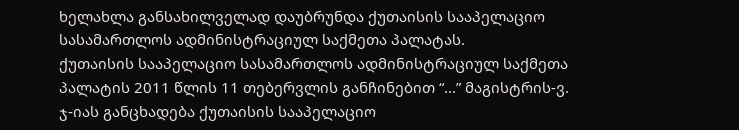ხელახლა განსახილველად დაუბრუნდა ქუთაისის სააპელაციო სასამართლოს ადმინისტრაციულ საქმეთა პალატას.
ქუთაისის სააპელაციო სასამართლოს ადმინისტრაციულ საქმეთა პალატის 2011 წლის 11 თებერვლის განჩინებით “...” მაგისტრის-ვ. ჯ-იას განცხადება ქუთაისის სააპელაციო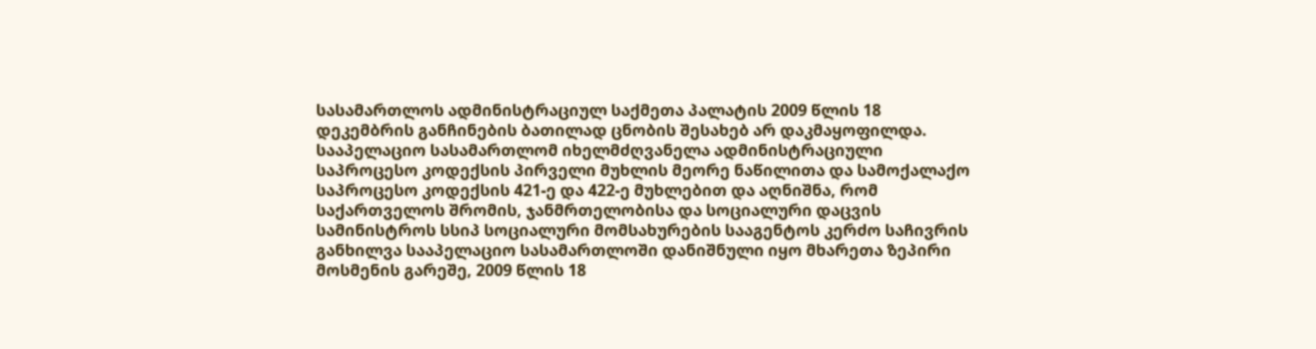სასამართლოს ადმინისტრაციულ საქმეთა პალატის 2009 წლის 18 დეკემბრის განჩინების ბათილად ცნობის შესახებ არ დაკმაყოფილდა.
სააპელაციო სასამართლომ იხელმძღვანელა ადმინისტრაციული საპროცესო კოდექსის პირველი მუხლის მეორე ნაწილითა და სამოქალაქო საპროცესო კოდექსის 421-ე და 422-ე მუხლებით და აღნიშნა, რომ საქართველოს შრომის, ჯანმრთელობისა და სოციალური დაცვის სამინისტროს სსიპ სოციალური მომსახურების სააგენტოს კერძო საჩივრის განხილვა სააპელაციო სასამართლოში დანიშნული იყო მხარეთა ზეპირი მოსმენის გარეშე, 2009 წლის 18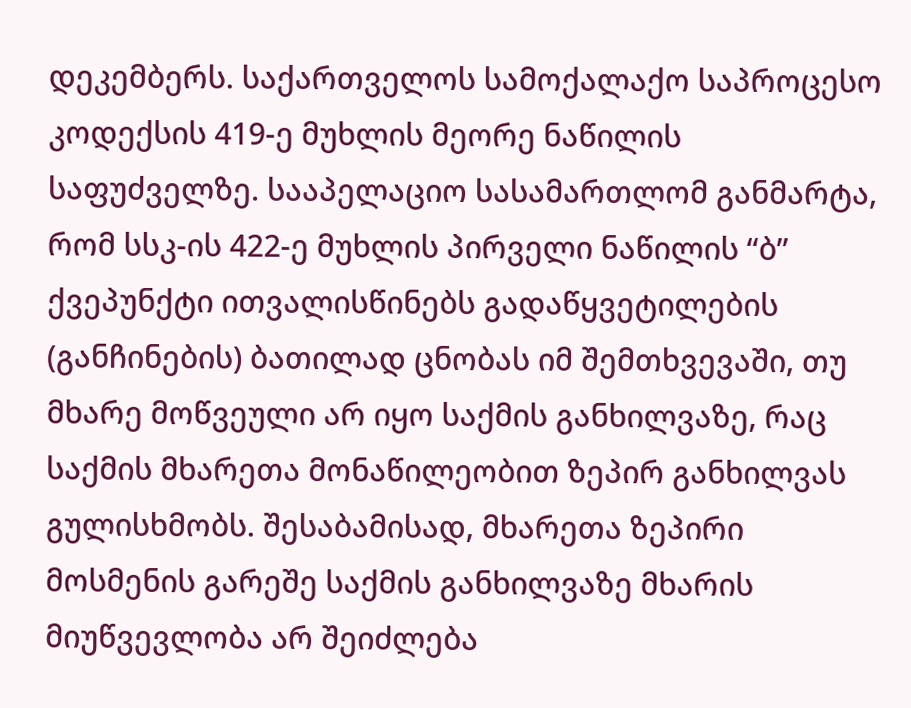დეკემბერს. საქართველოს სამოქალაქო საპროცესო კოდექსის 419-ე მუხლის მეორე ნაწილის საფუძველზე. სააპელაციო სასამართლომ განმარტა, რომ სსკ-ის 422-ე მუხლის პირველი ნაწილის “ბ” ქვეპუნქტი ითვალისწინებს გადაწყვეტილების (განჩინების) ბათილად ცნობას იმ შემთხვევაში, თუ მხარე მოწვეული არ იყო საქმის განხილვაზე, რაც საქმის მხარეთა მონაწილეობით ზეპირ განხილვას გულისხმობს. შესაბამისად, მხარეთა ზეპირი მოსმენის გარეშე საქმის განხილვაზე მხარის მიუწვევლობა არ შეიძლება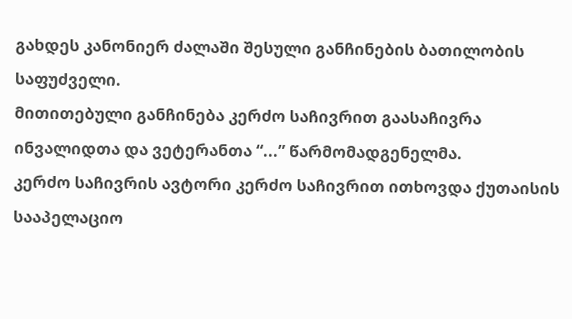გახდეს კანონიერ ძალაში შესული განჩინების ბათილობის საფუძველი.
მითითებული განჩინება კერძო საჩივრით გაასაჩივრა ინვალიდთა და ვეტერანთა “...” წარმომადგენელმა.
კერძო საჩივრის ავტორი კერძო საჩივრით ითხოვდა ქუთაისის სააპელაციო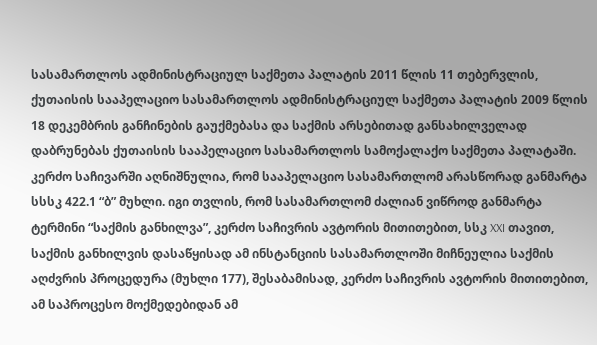სასამართლოს ადმინისტრაციულ საქმეთა პალატის 2011 წლის 11 თებერვლის, ქუთაისის სააპელაციო სასამართლოს ადმინისტრაციულ საქმეთა პალატის 2009 წლის 18 დეკემბრის განჩინების გაუქმებასა და საქმის არსებითად განსახილველად დაბრუნებას ქუთაისის სააპელაციო სასამართლოს სამოქალაქო საქმეთა პალატაში.
კერძო საჩივარში აღნიშნულია, რომ სააპელაციო სასამართლომ არასწორად განმარტა სსსკ 422.1 “ბ” მუხლი. იგი თვლის, რომ სასამართლომ ძალიან ვიწროდ განმარტა ტერმინი “საქმის განხილვა”, კერძო საჩივრის ავტორის მითითებით, სსკ XXI თავით, საქმის განხილვის დასაწყისად ამ ინსტანციის სასამართლოში მიჩნეულია საქმის აღძვრის პროცედურა (მუხლი 177), შესაბამისად, კერძო საჩივრის ავტორის მითითებით, ამ საპროცესო მოქმედებიდან ამ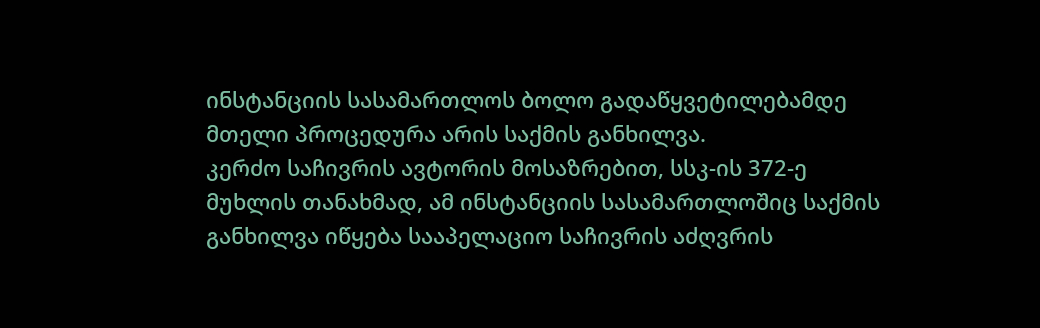ინსტანციის სასამართლოს ბოლო გადაწყვეტილებამდე მთელი პროცედურა არის საქმის განხილვა.
კერძო საჩივრის ავტორის მოსაზრებით, სსკ-ის 372-ე მუხლის თანახმად, ამ ინსტანციის სასამართლოშიც საქმის განხილვა იწყება სააპელაციო საჩივრის აძღვრის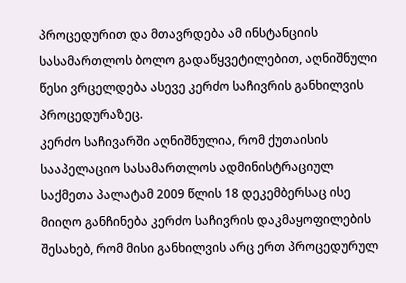პროცედურით და მთავრდება ამ ინსტანციის სასამართლოს ბოლო გადაწყვეტილებით, აღნიშნული წესი ვრცელდება ასევე კერძო საჩივრის განხილვის პროცედურაზეც.
კერძო საჩივარში აღნიშნულია, რომ ქუთაისის სააპელაციო სასამართლოს ადმინისტრაციულ საქმეთა პალატამ 2009 წლის 18 დეკემბერსაც ისე მიიღო განჩინება კერძო საჩივრის დაკმაყოფილების შესახებ, რომ მისი განხილვის არც ერთ პროცედურულ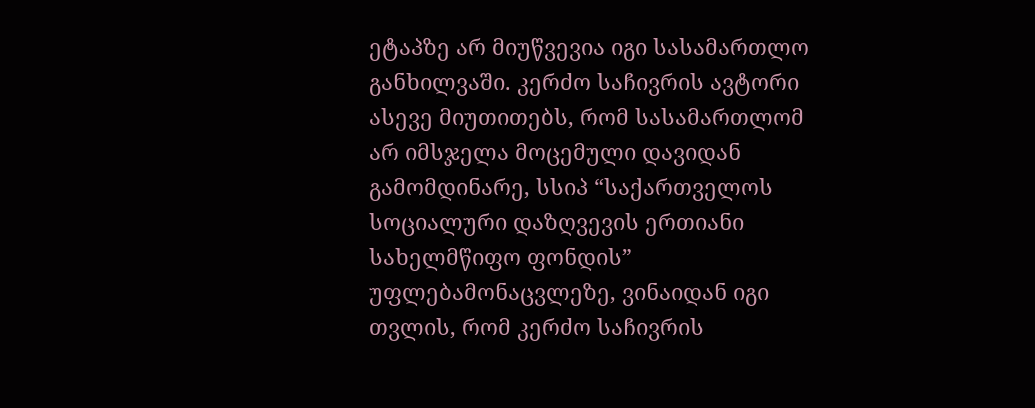ეტაპზე არ მიუწვევია იგი სასამართლო განხილვაში. კერძო საჩივრის ავტორი ასევე მიუთითებს, რომ სასამართლომ არ იმსჯელა მოცემული დავიდან გამომდინარე, სსიპ “საქართველოს სოციალური დაზღვევის ერთიანი სახელმწიფო ფონდის” უფლებამონაცვლეზე, ვინაიდან იგი თვლის, რომ კერძო საჩივრის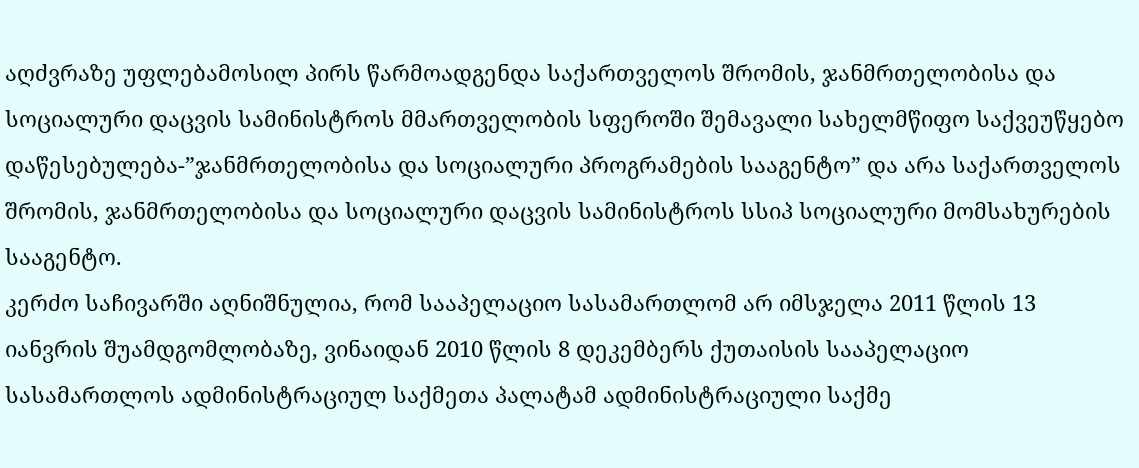აღძვრაზე უფლებამოსილ პირს წარმოადგენდა საქართველოს შრომის, ჯანმრთელობისა და სოციალური დაცვის სამინისტროს მმართველობის სფეროში შემავალი სახელმწიფო საქვეუწყებო დაწესებულება-”ჯანმრთელობისა და სოციალური პროგრამების სააგენტო” და არა საქართველოს შრომის, ჯანმრთელობისა და სოციალური დაცვის სამინისტროს სსიპ სოციალური მომსახურების სააგენტო.
კერძო საჩივარში აღნიშნულია, რომ სააპელაციო სასამართლომ არ იმსჯელა 2011 წლის 13 იანვრის შუამდგომლობაზე, ვინაიდან 2010 წლის 8 დეკემბერს ქუთაისის სააპელაციო სასამართლოს ადმინისტრაციულ საქმეთა პალატამ ადმინისტრაციული საქმე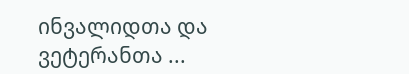ინვალიდთა და ვეტერანთა ...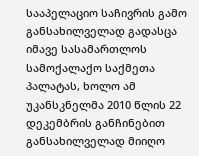სააპელაციო საჩივრის გამო განსახილველად გადასცა იმავე სასამართლოს სამოქალაქო საქმეთა პალატას, ხოლო ამ უკანსკნელმა 2010 წლის 22 დეკემბრის განჩინებით განსახილველად მიიღო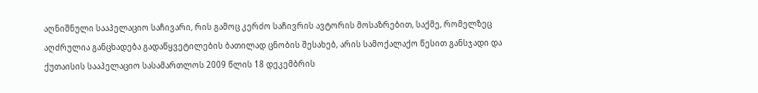აღნიშნული სააპელაციო საჩივარი, რის გამოც კერძო საჩივრის ავტორის მოსაზრებით, საქმე, რომელზეც აღძრულია განცხადება გადაწყვეტილების ბათილად ცნობის შესახებ, არის სამოქალაქო წესით განსჯადი და ქუთაისის სააპელაციო სასამართლოს 2009 წლის 18 დეკემბრის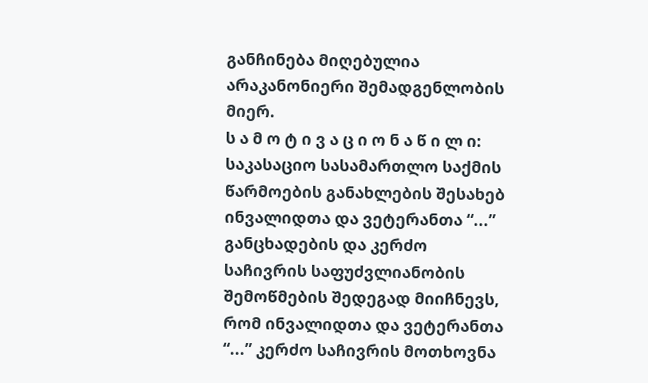განჩინება მიღებულია არაკანონიერი შემადგენლობის მიერ.
ს ა მ ო ტ ი ვ ა ც ი ო ნ ა წ ი ლ ი:
საკასაციო სასამართლო საქმის წარმოების განახლების შესახებ ინვალიდთა და ვეტერანთა “...” განცხადების და კერძო საჩივრის საფუძვლიანობის შემოწმების შედეგად მიიჩნევს, რომ ინვალიდთა და ვეტერანთა “...” კერძო საჩივრის მოთხოვნა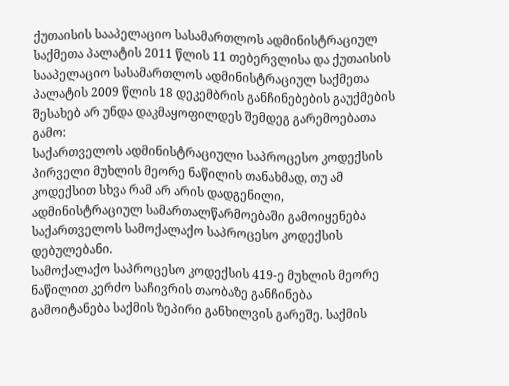ქუთაისის სააპელაციო სასამართლოს ადმინისტრაციულ საქმეთა პალატის 2011 წლის 11 თებერვლისა და ქუთაისის სააპელაციო სასამართლოს ადმინისტრაციულ საქმეთა პალატის 2009 წლის 18 დეკემბრის განჩინებების გაუქმების შესახებ არ უნდა დაკმაყოფილდეს შემდეგ გარემოებათა გამო:
საქართველოს ადმინისტრაციული საპროცესო კოდექსის პირველი მუხლის მეორე ნაწილის თანახმად, თუ ამ კოდექსით სხვა რამ არ არის დადგენილი, ადმინისტრაციულ სამართალწარმოებაში გამოიყენება საქართველოს სამოქალაქო საპროცესო კოდექსის დებულებანი.
სამოქალაქო საპროცესო კოდექსის 419-ე მუხლის მეორე ნაწილით კერძო საჩივრის თაობაზე განჩინება გამოიტანება საქმის ზეპირი განხილვის გარეშე. საქმის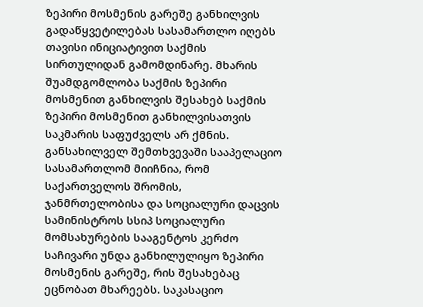ზეპირი მოსმენის გარეშე განხილვის გადაწყვეტილებას სასამართლო იღებს თავისი ინიციატივით საქმის სირთულიდან გამომდინარე. მხარის შუამდგომლობა საქმის ზეპირი მოსმენით განხილვის შესახებ საქმის ზეპირი მოსმენით განხილვისათვის საკმარის საფუძველს არ ქმნის. განსახილველ შემთხვევაში სააპელაციო სასამართლომ მიიჩნია, რომ საქართველოს შრომის, ჯანმრთელობისა და სოციალური დაცვის სამინისტროს სსიპ სოციალური მომსახურების სააგენტოს კერძო საჩივარი უნდა განხილულიყო ზეპირი მოსმენის გარეშე, რის შესახებაც ეცნობათ მხარეებს. საკასაციო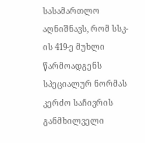სასამართლო აღნიშნავს, რომ სსკ-ის 419-ე მუხლი წარმოადგენს სპეციალურ ნორმას კერძო საჩივრის განმხილველი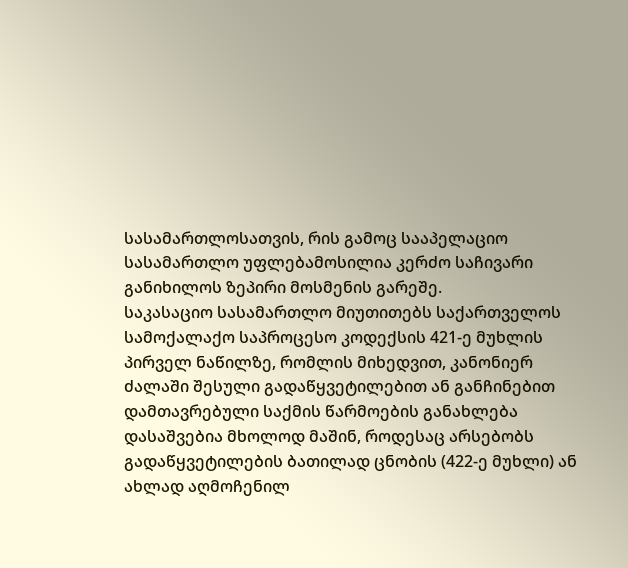სასამართლოსათვის, რის გამოც სააპელაციო სასამართლო უფლებამოსილია კერძო საჩივარი განიხილოს ზეპირი მოსმენის გარეშე.
საკასაციო სასამართლო მიუთითებს საქართველოს სამოქალაქო საპროცესო კოდექსის 421-ე მუხლის პირველ ნაწილზე, რომლის მიხედვით, კანონიერ ძალაში შესული გადაწყვეტილებით ან განჩინებით დამთავრებული საქმის წარმოების განახლება დასაშვებია მხოლოდ მაშინ, როდესაც არსებობს გადაწყვეტილების ბათილად ცნობის (422-ე მუხლი) ან ახლად აღმოჩენილ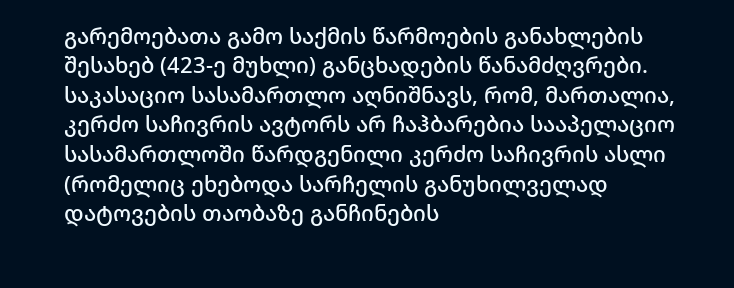გარემოებათა გამო საქმის წარმოების განახლების შესახებ (423-ე მუხლი) განცხადების წანამძღვრები.
საკასაციო სასამართლო აღნიშნავს, რომ, მართალია, კერძო საჩივრის ავტორს არ ჩაჰბარებია სააპელაციო სასამართლოში წარდგენილი კერძო საჩივრის ასლი (რომელიც ეხებოდა სარჩელის განუხილველად დატოვების თაობაზე განჩინების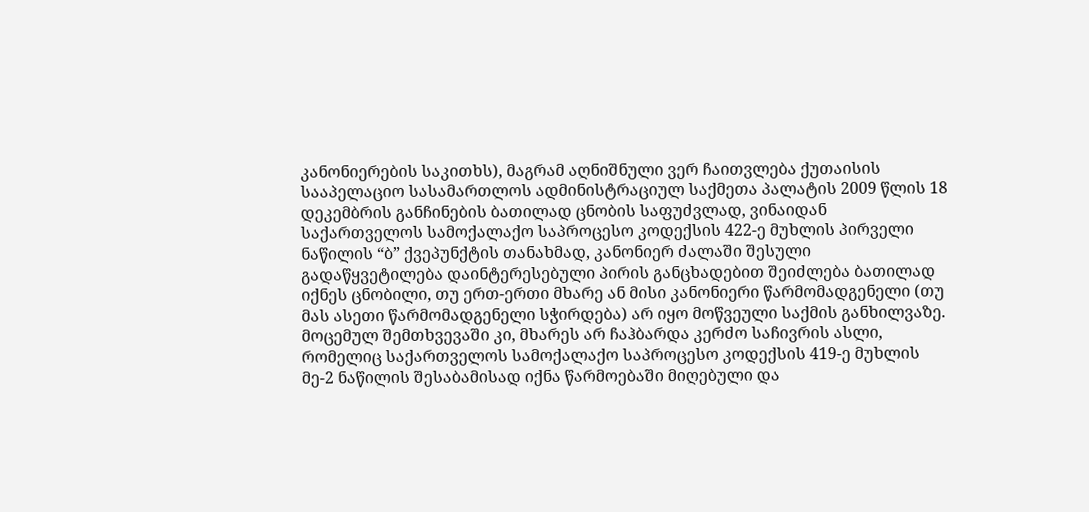კანონიერების საკითხს), მაგრამ აღნიშნული ვერ ჩაითვლება ქუთაისის სააპელაციო სასამართლოს ადმინისტრაციულ საქმეთა პალატის 2009 წლის 18 დეკემბრის განჩინების ბათილად ცნობის საფუძვლად, ვინაიდან საქართველოს სამოქალაქო საპროცესო კოდექსის 422-ე მუხლის პირველი ნაწილის “ბ” ქვეპუნქტის თანახმად, კანონიერ ძალაში შესული გადაწყვეტილება დაინტერესებული პირის განცხადებით შეიძლება ბათილად იქნეს ცნობილი, თუ ერთ-ერთი მხარე ან მისი კანონიერი წარმომადგენელი (თუ მას ასეთი წარმომადგენელი სჭირდება) არ იყო მოწვეული საქმის განხილვაზე. მოცემულ შემთხვევაში კი, მხარეს არ ჩაჰბარდა კერძო საჩივრის ასლი, რომელიც საქართველოს სამოქალაქო საპროცესო კოდექსის 419-ე მუხლის მე-2 ნაწილის შესაბამისად იქნა წარმოებაში მიღებული და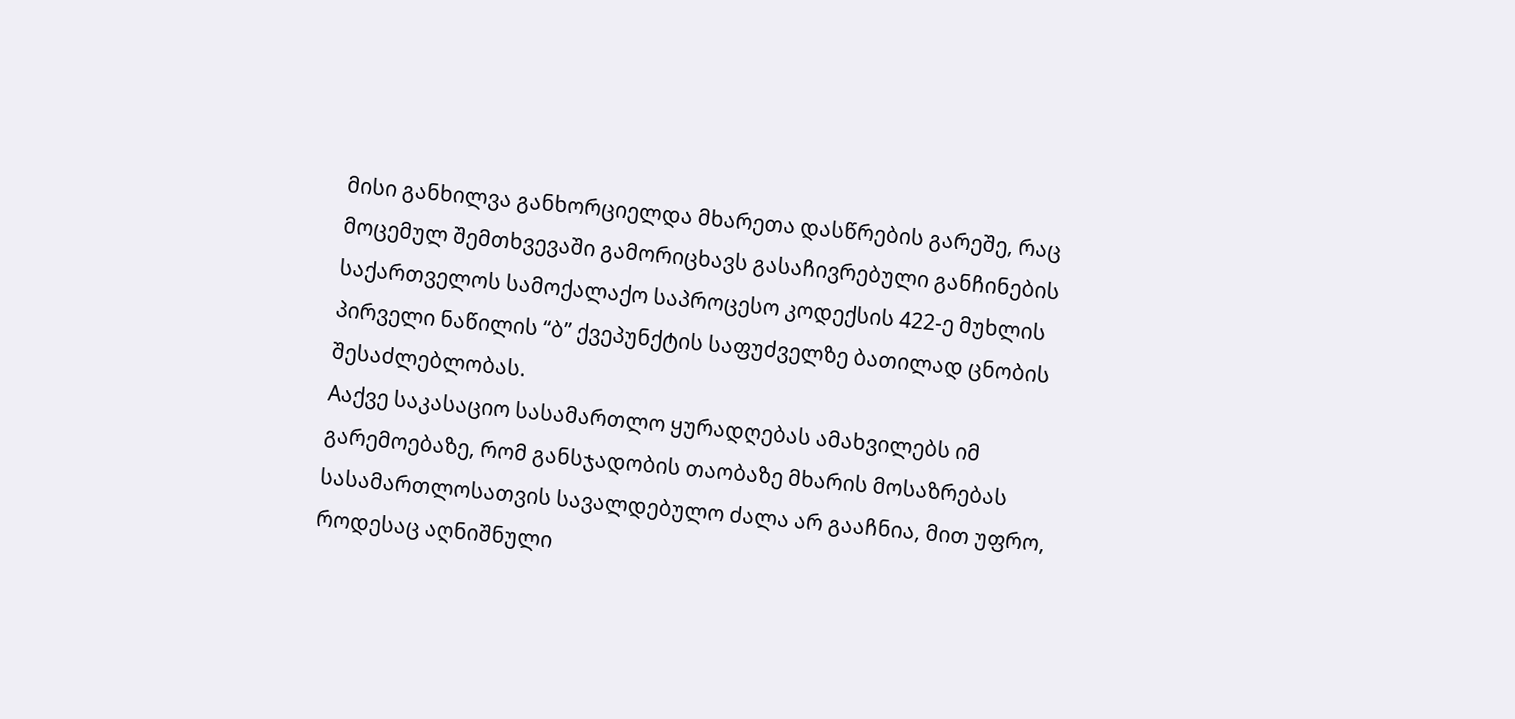მისი განხილვა განხორციელდა მხარეთა დასწრების გარეშე, რაც მოცემულ შემთხვევაში გამორიცხავს გასაჩივრებული განჩინების საქართველოს სამოქალაქო საპროცესო კოდექსის 422-ე მუხლის პირველი ნაწილის “ბ” ქვეპუნქტის საფუძველზე ბათილად ცნობის შესაძლებლობას.
Aაქვე საკასაციო სასამართლო ყურადღებას ამახვილებს იმ გარემოებაზე, რომ განსჯადობის თაობაზე მხარის მოსაზრებას სასამართლოსათვის სავალდებულო ძალა არ გააჩნია, მით უფრო, როდესაც აღნიშნული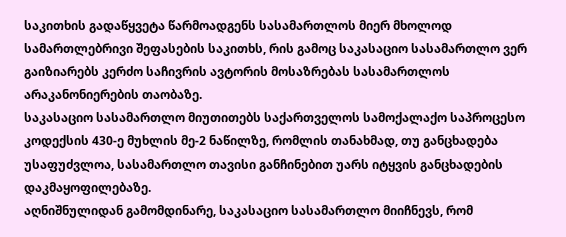საკითხის გადაწყვეტა წარმოადგენს სასამართლოს მიერ მხოლოდ სამართლებრივი შეფასების საკითხს, რის გამოც საკასაციო სასამართლო ვერ გაიზიარებს კერძო საჩივრის ავტორის მოსაზრებას სასამართლოს არაკანონიერების თაობაზე.
საკასაციო სასამართლო მიუთითებს საქართველოს სამოქალაქო საპროცესო კოდექსის 430-ე მუხლის მე-2 ნაწილზე, რომლის თანახმად, თუ განცხადება უსაფუძვლოა, სასამართლო თავისი განჩინებით უარს იტყვის განცხადების დაკმაყოფილებაზე.
აღნიშნულიდან გამომდინარე, საკასაციო სასამართლო მიიჩნევს, რომ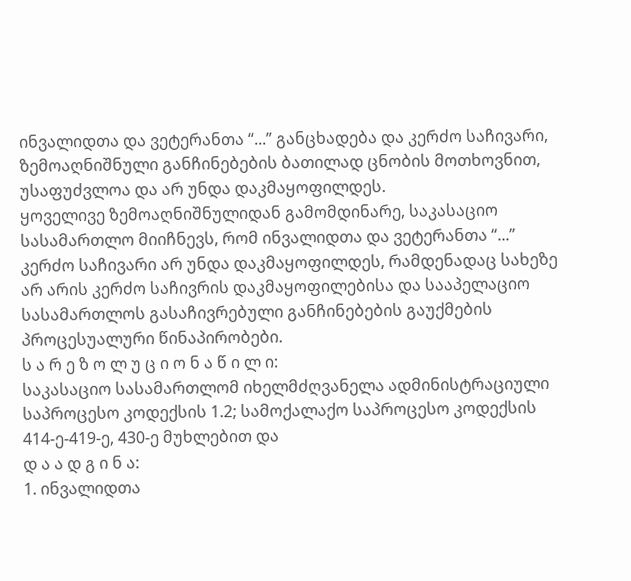ინვალიდთა და ვეტერანთა “...” განცხადება და კერძო საჩივარი, ზემოაღნიშნული განჩინებების ბათილად ცნობის მოთხოვნით, უსაფუძვლოა და არ უნდა დაკმაყოფილდეს.
ყოველივე ზემოაღნიშნულიდან გამომდინარე, საკასაციო სასამართლო მიიჩნევს, რომ ინვალიდთა და ვეტერანთა “...” კერძო საჩივარი არ უნდა დაკმაყოფილდეს, რამდენადაც სახეზე არ არის კერძო საჩივრის დაკმაყოფილებისა და სააპელაციო სასამართლოს გასაჩივრებული განჩინებების გაუქმების პროცესუალური წინაპირობები.
ს ა რ ე ზ ო ლ უ ც ი ო ნ ა წ ი ლ ი:
საკასაციო სასამართლომ იხელმძღვანელა ადმინისტრაციული საპროცესო კოდექსის 1.2; სამოქალაქო საპროცესო კოდექსის 414-ე-419-ე, 430-ე მუხლებით და
დ ა ა დ გ ი ნ ა:
1. ინვალიდთა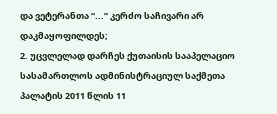და ვეტერანთა “...” კერძო საჩივარი არ დაკმაყოფილდეს;
2. უცვლელად დარჩეს ქუთაისის სააპელაციო სასამართლოს ადმინისტრაციულ საქმეთა პალატის 2011 წლის 11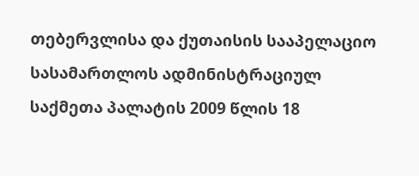თებერვლისა და ქუთაისის სააპელაციო სასამართლოს ადმინისტრაციულ საქმეთა პალატის 2009 წლის 18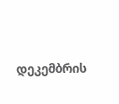დეკემბრის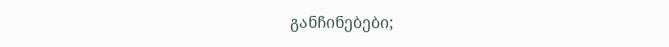განჩინებები;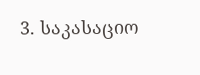3. საკასაციო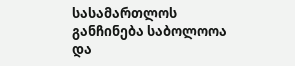სასამართლოს განჩინება საბოლოოა და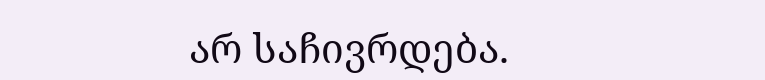არ საჩივრდება.